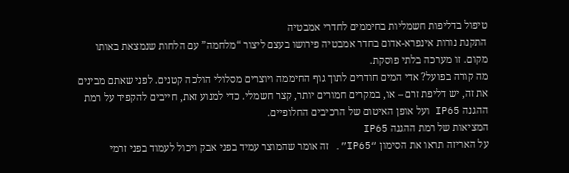טיפול בדליפות חשמליות בחיממים לחדרי אמבטיה
התקנת נורות אינפרא-אדום בחדר אמבטיה פירושו בעצם ליצור “מלחמה” עם הלחות שנמצאת באותו מקום. זו מערכה בלתי פוסקת.
מה קורה בפועל? אדי המים חודרים לתוך גוף החיממה ויוצרים מסלולי הולכה קטנים. לפני שאתם מבינים את זה, יש דליפת זרם – או, במקרים חמורים יותר, קצר חשמלי. כדי למנוע זאת, חייבים להקפיד על רמת ההגנה IP65 ועל אופן האיטום של הרכיבים החלופיים.
המציאות של רמת ההגנה IP65
על האריזה תראו את הסימון “IP65”. זה אומר שהמוצר עמיד בפני אבק ויכול לעמוד בפני זרמי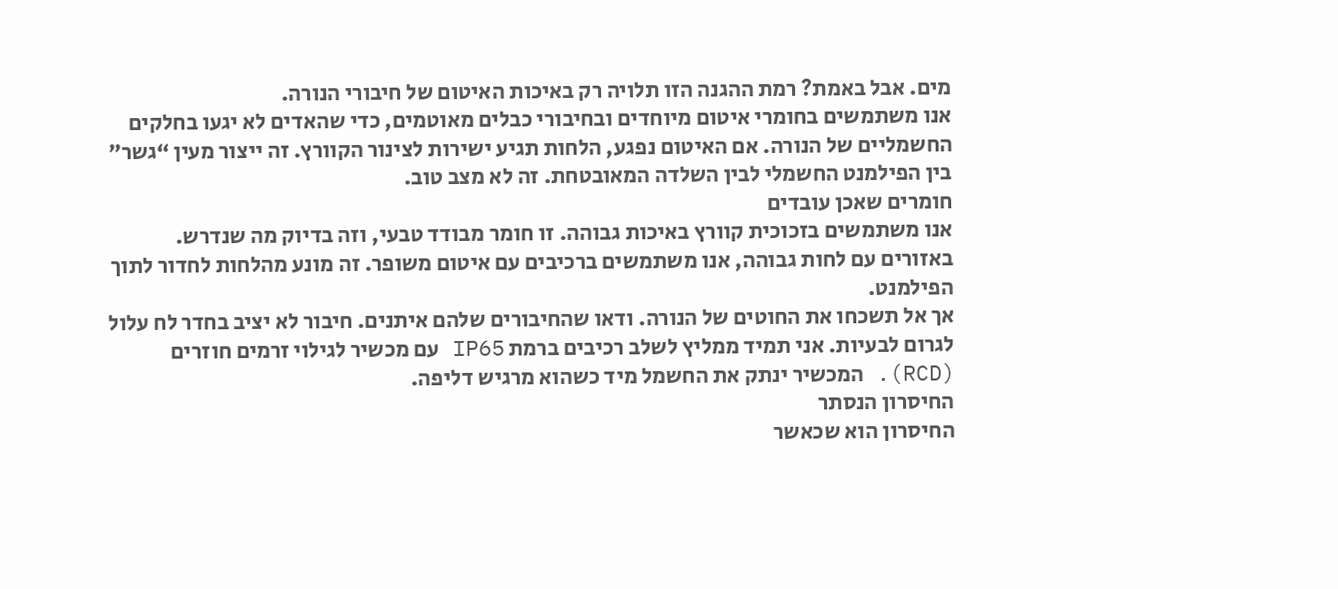מים. אבל באמת? רמת ההגנה הזו תלויה רק באיכות האיטום של חיבורי הנורה.
אנו משתמשים בחומרי איטום מיוחדים ובחיבורי כבלים מאוטמים, כדי שהאדים לא יגעו בחלקים החשמליים של הנורה. אם האיטום נפגע, הלחות תגיע ישירות לצינור הקוורץ. זה ייצור מעין “גשר” בין הפילמנט החשמלי לבין השלדה המאובטחת. זה לא מצב טוב.
חומרים שאכן עובדים
אנו משתמשים בזכוכית קוורץ באיכות גבוהה. זו חומר מבודד טבעי, וזה בדיוק מה שנדרש. באזורים עם לחות גבוהה, אנו משתמשים ברכיבים עם איטום משופר. זה מונע מהלחות לחדור לתוך הפילמנט.
אך אל תשכחו את החוטים של הנורה. ודאו שהחיבורים שלהם איתנים. חיבור לא יציב בחדר לח עלול לגרום לבעיות. אני תמיד ממליץ לשלב רכיבים ברמת IP65 עם מכשיר לגילוי זרמים חוזרים (RCD). המכשיר ינתק את החשמל מיד כשהוא מרגיש דליפה.
החיסרון הנסתר
החיסרון הוא שכאשר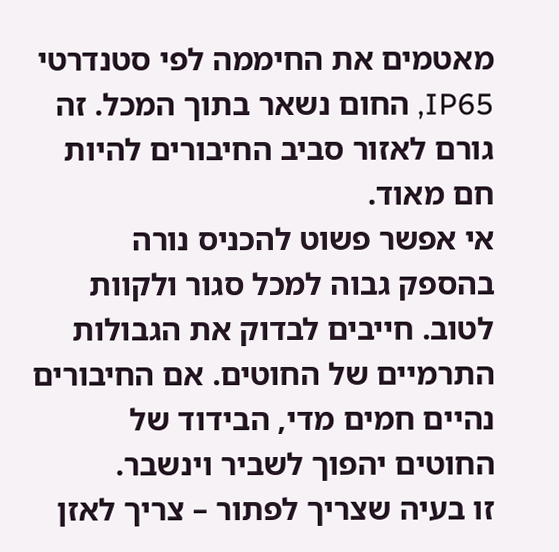מאטמים את החיממה לפי סטנדרטי IP65, החום נשאר בתוך המכל. זה גורם לאזור סביב החיבורים להיות חם מאוד.
אי אפשר פשוט להכניס נורה בהספק גבוה למכל סגור ולקוות לטוב. חייבים לבדוק את הגבולות התרמיים של החוטים. אם החיבורים נהיים חמים מדי, הבידוד של החוטים יהפוך לשביר וינשבר.
זו בעיה שצריך לפתור – צריך לאזן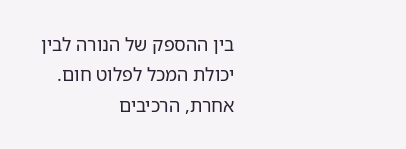בין ההספק של הנורה לבין יכולת המכל לפלוט חום. אחרת, הרכיבים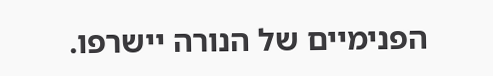הפנימיים של הנורה יישרפו.